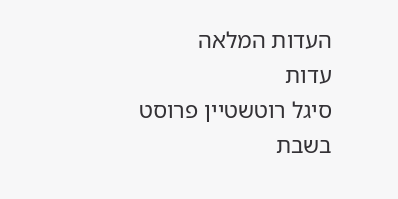העדות המלאה
עדות
סיגל רוטשטיין פרוסט
בשבת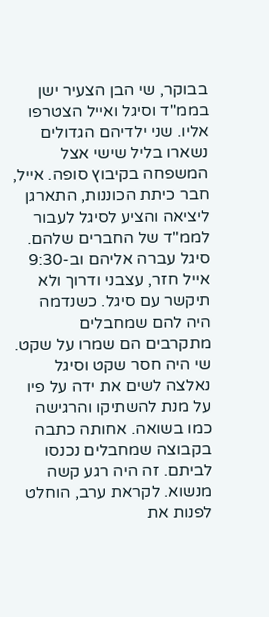בבוקר, שי הבן הצעיר ישן בממ"ד וסיגל ואייל הצטרפו אליו. שני ילדיהם הגדולים נשארו בליל שישי אצל המשפחה בקיבוץ סופה. אייל, חבר כיתת הכוננות, התארגן ליציאה והציע לסיגל לעבור לממ"ד של החברים שלהם. סיגל עברה אליהם וב-9:30 אייל חזר, עצבני ודרוך ולא תיקשר עם סיגל. כשנדמה היה להם שמחבלים מתקרבים הם שמרו על שקט. שי היה חסר שקט וסיגל נאלצה לשים את ידה על פיו על מנת להשתיקו והרגישה כמו בשואה. אחותה כתבה בקבוצה שמחבלים נכנסו לביתם. זה היה רגע קשה מנשוא. לקראת ערב, הוחלט לפנות את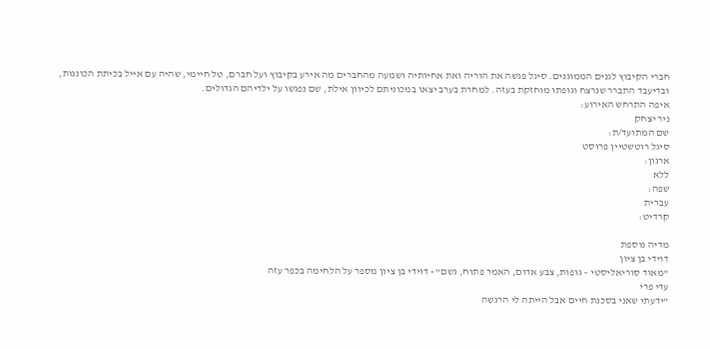חברי הקיבוץ לגנים הממוגנים. סיגל פגשה את הוריה ואת אחיותיה ושמעה מהחברים מה אירע בקיבוץ ועל חברם, טל חיימי, שהיה עם אייל בכיתת הכוננות, ובדיעבד התברר שנרצח וגופתו מוחזקת בעזה. למחרת בערב יצאו במכוניתם לכיוון אילת, שם נפגשו על ילדיהם הגדולים.
איפה התרחש האירוע:
ניר יצחק
שם המתועד/ת:
סיגל רוטשטיין פרוסט
ארגון:
ללא
שפה:
עברית
קרדיט:

מדיה נוספת
דוידי בן ציון
"מאוד סוריאליסטי – גופות, צבע אדום, האמר פתוח, גשם" - דוידי בן ציון מספר על הלחימה בכפר עזה
עדי פרי
"ידעתי שאני בסכנת חיים אבל הייתה לי הרגשה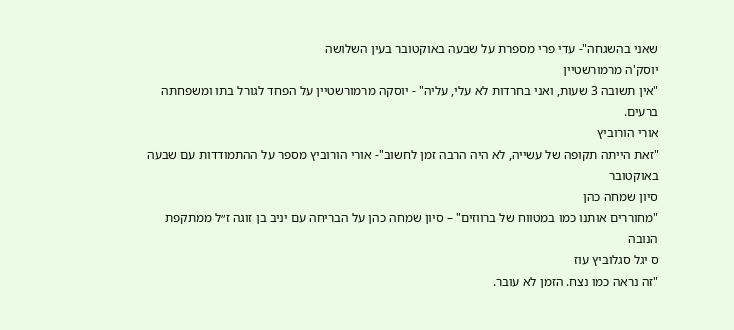שאני בהשגחה"- עדי פרי מספרת על שבעה באוקטובר בעין השלושה
יוסק'ה מרמורשטיין
"אין תשובה 3 שעות, ואני בחרדות לא עלי, עליה" - יוסקה מרמורשטיין על הפחד לגורל בתו ומשפחתה ברעים.
אורי הורוביץ
"זאת הייתה תקופה של עשייה, לא היה הרבה זמן לחשוב"- אורי הורוביץ מספר על ההתמודדות עם שבעה באוקטובר
סיון שמחה כהן
"מחוררים אותנו כמו במטווח של ברווזים" – סיון שמחה כהן על הבריחה עם יניב בן זוגה ז״ל ממתקפת הנובה
ס יגל סגלוביץ עוז
"זה נראה כמו נצח. הזמן לא עובר.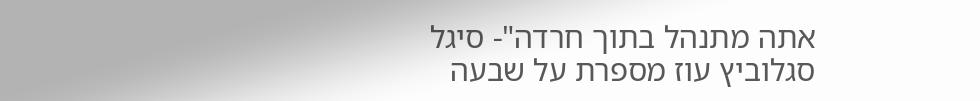אתה מתנהל בתוך חרדה"- סיגל סגלוביץ עוז מספרת על שבעה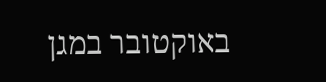באוקטובר במגן